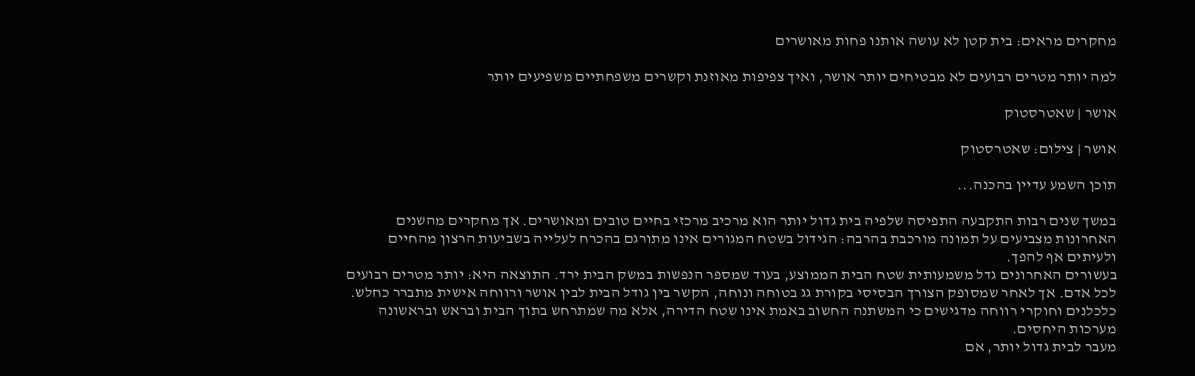מחקרים מראים: בית קטן לא עושה אותנו פחות מאושרים

למה יותר מטרים רבועים לא מבטיחים יותר אושר, ואיך צפיפות מאוזנת וקשרים משפחתיים משפיעים יותר

אושר | שאטרסטוק

אושר | צילום: שאטרסטוק

תוכן השמע עדיין בהכנה...

במשך שנים רבות התקבעה התפיסה שלפיה בית גדול יותר הוא מרכיב מרכזי בחיים טובים ומאושרים. אך מחקרים מהשנים האחרונות מצביעים על תמונה מורכבת בהרבה: הגידול בשטח המגורים אינו מתורגם בהכרח לעלייה בשביעות הרצון מהחיים ולעיתים אף להפך.
בעשורים האחרונים גדל משמעותית שטח הבית הממוצע, בעוד שמספר הנפשות במשק הבית ירד. התוצאה היא: יותר מטרים רבועים לכל אדם. אך לאחר שמסופק הצורך הבסיסי בקורת גג בטוחה ונוחה, הקשר בין גודל הבית לבין אושר ורווחה אישית מתברר כחלש.
כלכלנים וחוקרי רווחה מדגישים כי המשתנה החשוב באמת אינו שטח הדירה, אלא מה שמתרחש בתוך הבית ובראש ובראשונה מערכות היחסים.
מעבר לבית גדול יותר, אם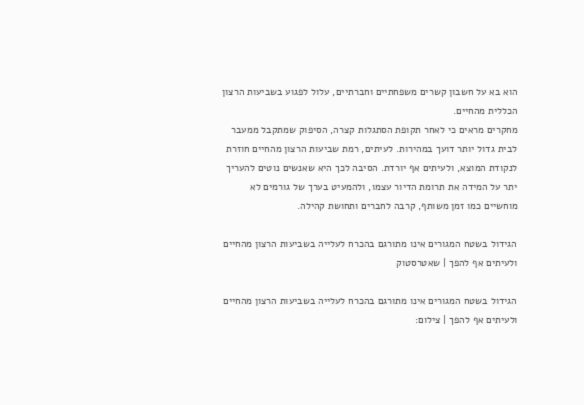הוא בא על חשבון קשרים משפחתיים וחברתיים, עלול לפגוע בשביעות הרצון הכללית מהחיים.
מחקרים מראים כי לאחר תקופת הסתגלות קצרה, הסיפוק שמתקבל ממעבר לבית גדול יותר דועך במהירות. לעיתים, רמת שביעות הרצון מהחיים חוזרת לנקודת המוצא, ולעיתים אף יורדת. הסיבה לכך היא שאנשים נוטים להעריך יתר על המידה את תרומת הדיור עצמו, ולהמעיט בערך של גורמים לא מוחשיים כמו זמן משותף, קרבה לחברים ותחושת קהילה.

הגידול בשטח המגורים אינו מתורגם בהכרח לעלייה בשביעות הרצון מהחיים ולעיתים אף להפך | שאטרסטוק

הגידול בשטח המגורים אינו מתורגם בהכרח לעלייה בשביעות הרצון מהחיים ולעיתים אף להפך | צילום: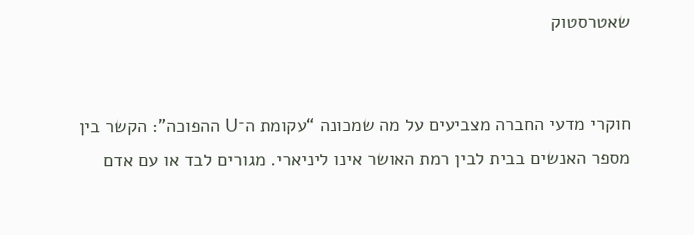שאטרסטוק


חוקרי מדעי החברה מצביעים על מה שמכונה “עקומת ה־U ההפוכה”: הקשר בין מספר האנשים בבית לבין רמת האושר אינו ליניארי. מגורים לבד או עם אדם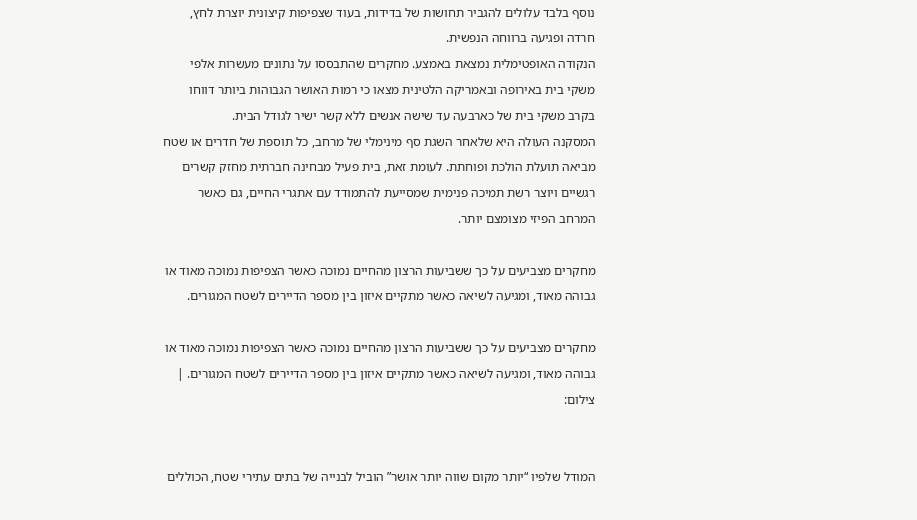נוסף בלבד עלולים להגביר תחושות של בדידות, בעוד שצפיפות קיצונית יוצרת לחץ, חרדה ופגיעה ברווחה הנפשית.
הנקודה האופטימלית נמצאת באמצע. מחקרים שהתבססו על נתונים מעשרות אלפי משקי בית באירופה ובאמריקה הלטינית מצאו כי רמות האושר הגבוהות ביותר דווחו בקרב משקי בית של כארבעה עד שישה אנשים ללא קשר ישיר לגודל הבית.
המסקנה העולה היא שלאחר השגת סף מינימלי של מרחב, כל תוספת של חדרים או שטח מביאה תועלת הולכת ופוחתת. לעומת זאת, בית פעיל מבחינה חברתית מחזק קשרים רגשיים ויוצר רשת תמיכה פנימית שמסייעת להתמודד עם אתגרי החיים, גם כאשר המרחב הפיזי מצומצם יותר.

מחקרים מצביעים על כך ששביעות הרצון מהחיים נמוכה כאשר הצפיפות נמוכה מאוד או גבוהה מאוד, ומגיעה לשיאה כאשר מתקיים איזון בין מספר הדיירים לשטח המגורים.

מחקרים מצביעים על כך ששביעות הרצון מהחיים נמוכה כאשר הצפיפות נמוכה מאוד או גבוהה מאוד, ומגיעה לשיאה כאשר מתקיים איזון בין מספר הדיירים לשטח המגורים. | צילום:


המודל שלפיו “יותר מקום שווה יותר אושר” הוביל לבנייה של בתים עתירי שטח, הכוללים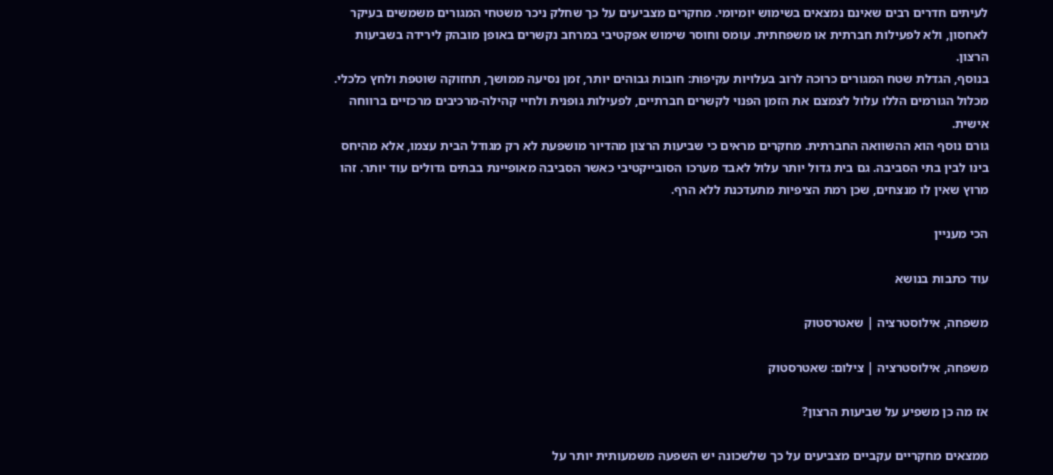לעיתים חדרים רבים שאינם נמצאים בשימוש יומיומי. מחקרים מצביעים על כך שחלק ניכר משטחי המגורים משמשים בעיקר לאחסון, ולא לפעילות חברתית או משפחתית. עומס וחוסר שימוש אפקטיבי במרחב נקשרים באופן מובהק לירידה בשביעות הרצון.
בנוסף, הגדלת שטח המגורים כרוכה לרוב בעלויות עקיפות: חובות גבוהים יותר, זמן נסיעה ממושך, תחזוקה שוטפת ולחץ כלכלי. מכלול הגורמים הללו עלול לצמצם את הזמן הפנוי לקשרים חברתיים, לפעילות גופנית ולחיי קהילה-מרכיבים מרכזיים ברווחה אישית.
גורם נוסף הוא ההשוואה החברתית. מחקרים מראים כי שביעות הרצון מהדיור מושפעת לא רק מגודל הבית עצמו, אלא מהיחס בינו לבין בתי הסביבה. גם בית גדול יותר עלול לאבד מערכו הסובייקטיבי כאשר הסביבה מאופיינת בבתים גדולים עוד יותר. זהו מרוץ שאין לו מנצחים, שכן רמת הציפיות מתעדכנת ללא הרף.

הכי מעניין

עוד כתבות בנושא

משפחה, אילוסטרציה | שאטרסטוק

משפחה, אילוסטרציה | צילום: שאטרסטוק

אז מה כן משפיע על שביעות הרצון?

ממצאים מחקריים עקביים מצביעים על כך שלשכונה יש השפעה משמעותית יותר על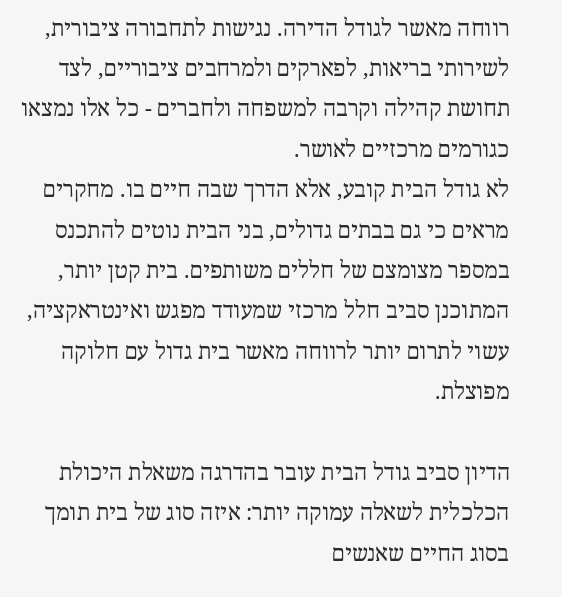רווחה מאשר לגודל הדירה. נגישות לתחבורה ציבורית, לשירותי בריאות, לפארקים ולמרחבים ציבוריים, לצד תחושת קהילה וקרבה למשפחה ולחברים - כל אלו נמצאו כגורמים מרכזיים לאושר.
לא גודל הבית קובע, אלא הדרך שבה חיים בו. מחקרים מראים כי גם בבתים גדולים, בני הבית נוטים להתכנס במספר מצומצם של חללים משותפים. בית קטן יותר, המתוכנן סביב חלל מרכזי שמעודד מפגש ואינטראקציה, עשוי לתרום יותר לרווחה מאשר בית גדול עם חלוקה מפוצלת.

הדיון סביב גודל הבית עובר בהדרגה משאלת היכולת הכלכלית לשאלה עמוקה יותר: איזה סוג של בית תומך בסוג החיים שאנשים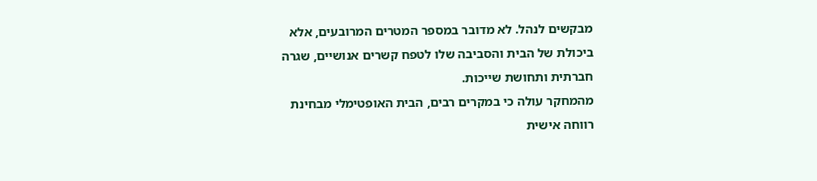מבקשים לנהל. לא מדובר במספר המטרים המרובעים, אלא ביכולת של הבית והסביבה שלו לטפח קשרים אנושיים, שגרה חברתית ותחושת שייכות.
מהמחקר עולה כי במקרים רבים, הבית האופטימלי מבחינת רווחה אישית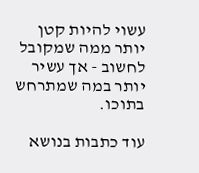עשוי להיות קטן יותר ממה שמקובל לחשוב - אך עשיר יותר במה שמתרחש בתוכו.

עוד כתבות בנושא